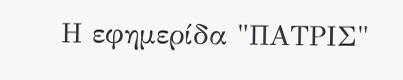Η εφημερίδα "ΠΑΤΡΙΣ"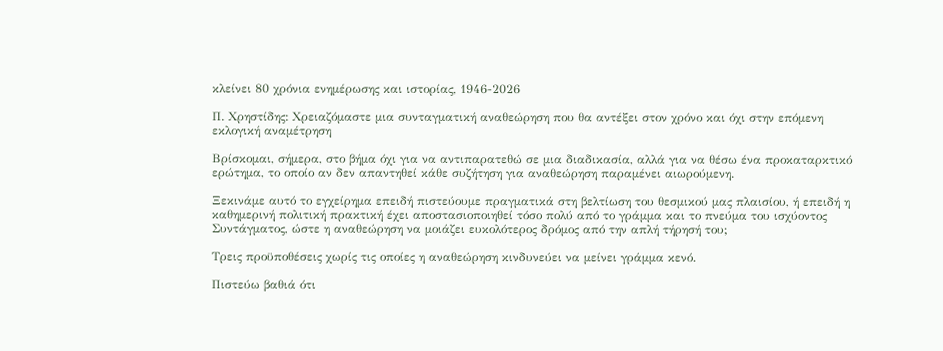κλείνει 80 χρόνια ενημέρωσης και ιστορίας, 1946-2026

Π. Χρηστίδης: Χρειαζόμαστε μια συνταγματική αναθεώρηση που θα αντέξει στον χρόνο και όχι στην επόμενη εκλογική αναμέτρηση

Βρίσκομαι, σήμερα, στο βήμα όχι για να αντιπαρατεθώ σε μια διαδικασία, αλλά για να θέσω ένα προκαταρκτικό ερώτημα, το οποίο αν δεν απαντηθεί κάθε συζήτηση για αναθεώρηση παραμένει αιωρούμενη.

Ξεκινάμε αυτό το εγχείρημα επειδή πιστεύουμε πραγματικά στη βελτίωση του θεσμικού μας πλαισίου, ή επειδή η καθημερινή πολιτική πρακτική έχει αποστασιοποιηθεί τόσο πολύ από το γράμμα και το πνεύμα του ισχύοντος Συντάγματος, ώστε η αναθεώρηση να μοιάζει ευκολότερος δρόμος από την απλή τήρησή του;

Τρεις προϋποθέσεις χωρίς τις οποίες η αναθεώρηση κινδυνεύει να μείνει γράμμα κενό.

Πιστεύω βαθιά ότι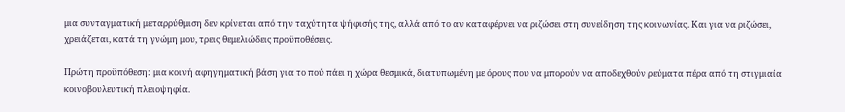μια συνταγματική μεταρρύθμιση δεν κρίνεται από την ταχύτητα ψήφισής της, αλλά από το αν καταφέρνει να ριζώσει στη συνείδηση της κοινωνίας. Και για να ριζώσει, χρειάζεται, κατά τη γνώμη μου, τρεις θεμελιώδεις προϋποθέσεις.

Πρώτη προϋπόθεση: μια κοινή αφηγηματική βάση για το πού πάει η χώρα θεσμικά, διατυπωμένη με όρους που να μπορούν να αποδεχθούν ρεύματα πέρα από τη στιγμιαία κοινοβουλευτική πλειοψηφία.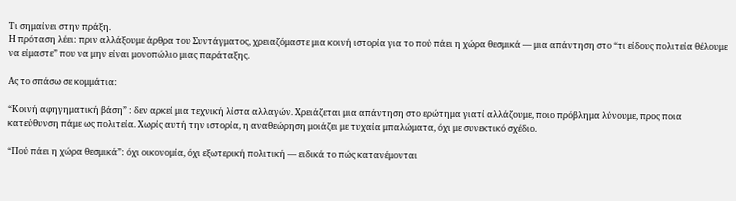Τι σημαίνει στην πράξη.
Η πρόταση λέει: πριν αλλάξουμε άρθρα του Συντάγματος, χρειαζόμαστε μια κοινή ιστορία για το πού πάει η χώρα θεσμικά — μια απάντηση στο “τι είδους πολιτεία θέλουμε να είμαστε” που να μην είναι μονοπώλιο μιας παράταξης.

Ας το σπάσω σε κομμάτια:

“Κοινή αφηγηματική βάση” : δεν αρκεί μια τεχνική λίστα αλλαγών. Χρειάζεται μια απάντηση στο ερώτημα γιατί αλλάζουμε, ποιο πρόβλημα λύνουμε, προς ποια κατεύθυνση πάμε ως πολιτεία. Χωρίς αυτή την ιστορία, η αναθεώρηση μοιάζει με τυχαία μπαλώματα, όχι με συνεκτικό σχέδιο.

“Πού πάει η χώρα θεσμικά”: όχι οικονομία, όχι εξωτερική πολιτική — ειδικά το πώς κατανέμονται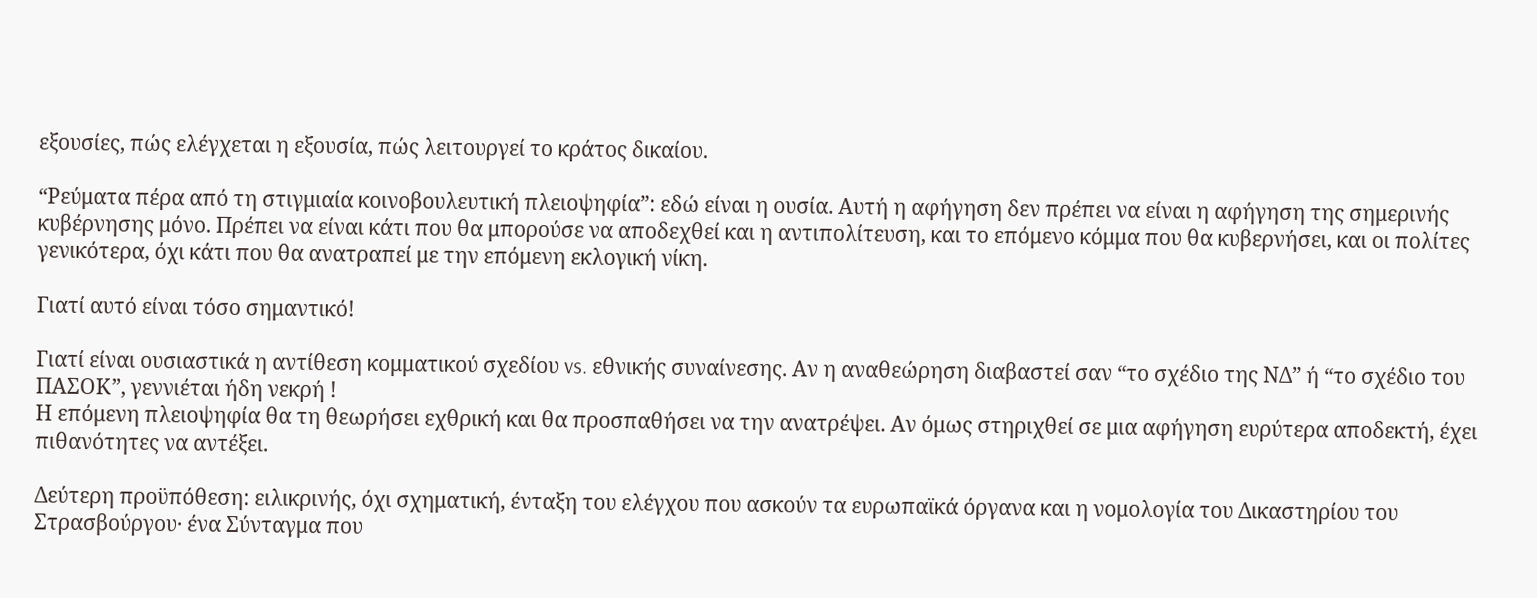εξουσίες, πώς ελέγχεται η εξουσία, πώς λειτουργεί το κράτος δικαίου.

“Ρεύματα πέρα από τη στιγμιαία κοινοβουλευτική πλειοψηφία”: εδώ είναι η ουσία. Αυτή η αφήγηση δεν πρέπει να είναι η αφήγηση της σημερινής κυβέρνησης μόνο. Πρέπει να είναι κάτι που θα μπορούσε να αποδεχθεί και η αντιπολίτευση, και το επόμενο κόμμα που θα κυβερνήσει, και οι πολίτες γενικότερα, όχι κάτι που θα ανατραπεί με την επόμενη εκλογική νίκη.

Γιατί αυτό είναι τόσο σημαντικό!

Γιατί είναι ουσιαστικά η αντίθεση κομματικού σχεδίου vs. εθνικής συναίνεσης. Αν η αναθεώρηση διαβαστεί σαν “το σχέδιο της ΝΔ” ή “το σχέδιο του ΠΑΣΟΚ”, γεννιέται ήδη νεκρή !
Η επόμενη πλειοψηφία θα τη θεωρήσει εχθρική και θα προσπαθήσει να την ανατρέψει. Αν όμως στηριχθεί σε μια αφήγηση ευρύτερα αποδεκτή, έχει πιθανότητες να αντέξει.

Δεύτερη προϋπόθεση: ειλικρινής, όχι σχηματική, ένταξη του ελέγχου που ασκούν τα ευρωπαϊκά όργανα και η νομολογία του Δικαστηρίου του Στρασβούργου· ένα Σύνταγμα που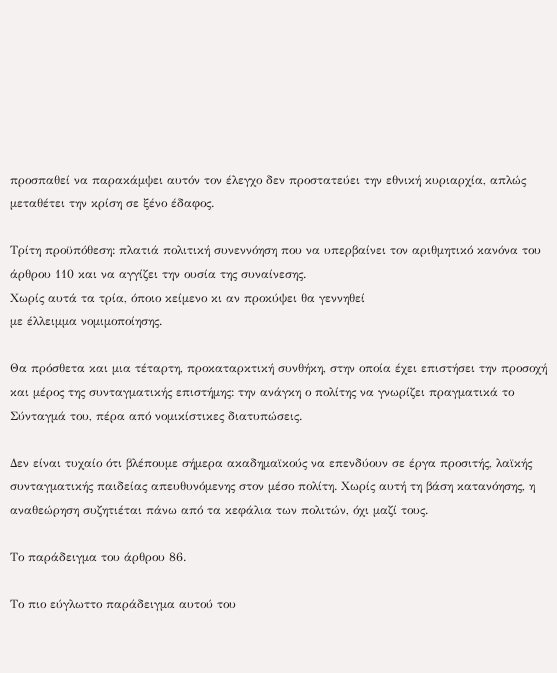προσπαθεί να παρακάμψει αυτόν τον έλεγχο δεν προστατεύει την εθνική κυριαρχία, απλώς μεταθέτει την κρίση σε ξένο έδαφος.

Τρίτη προϋπόθεση: πλατιά πολιτική συνεννόηση που να υπερβαίνει τον αριθμητικό κανόνα του άρθρου 110 και να αγγίζει την ουσία της συναίνεσης.
Χωρίς αυτά τα τρία, όποιο κείμενο κι αν προκύψει θα γεννηθεί
με έλλειμμα νομιμοποίησης.

Θα πρόσθετα και μια τέταρτη, προκαταρκτική συνθήκη, στην οποία έχει επιστήσει την προσοχή και μέρος της συνταγματικής επιστήμης: την ανάγκη ο πολίτης να γνωρίζει πραγματικά το Σύνταγμά του, πέρα από νομικίστικες διατυπώσεις.

Δεν είναι τυχαίο ότι βλέπουμε σήμερα ακαδημαϊκούς να επενδύουν σε έργα προσιτής, λαϊκής συνταγματικής παιδείας απευθυνόμενης στον μέσο πολίτη. Χωρίς αυτή τη βάση κατανόησης, η αναθεώρηση συζητιέται πάνω από τα κεφάλια των πολιτών, όχι μαζί τους.

Το παράδειγμα του άρθρου 86.

Το πιο εύγλωττο παράδειγμα αυτού του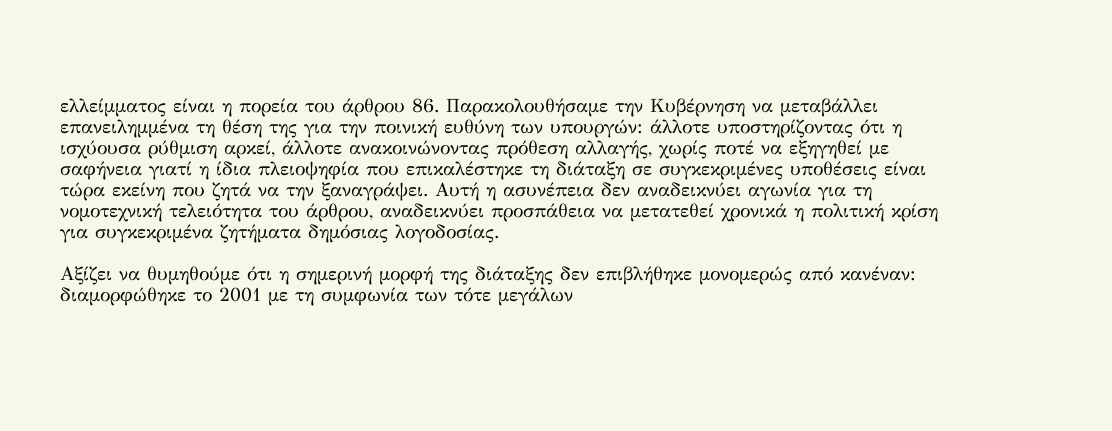ελλείμματος είναι η πορεία του άρθρου 86. Παρακολουθήσαμε την Κυβέρνηση να μεταβάλλει επανειλημμένα τη θέση της για την ποινική ευθύνη των υπουργών: άλλοτε υποστηρίζοντας ότι η ισχύουσα ρύθμιση αρκεί, άλλοτε ανακοινώνοντας πρόθεση αλλαγής, χωρίς ποτέ να εξηγηθεί με σαφήνεια γιατί η ίδια πλειοψηφία που επικαλέστηκε τη διάταξη σε συγκεκριμένες υποθέσεις είναι τώρα εκείνη που ζητά να την ξαναγράψει. Αυτή η ασυνέπεια δεν αναδεικνύει αγωνία για τη νομοτεχνική τελειότητα του άρθρου, αναδεικνύει προσπάθεια να μετατεθεί χρονικά η πολιτική κρίση για συγκεκριμένα ζητήματα δημόσιας λογοδοσίας.

Αξίζει να θυμηθούμε ότι η σημερινή μορφή της διάταξης δεν επιβλήθηκε μονομερώς από κανέναν: διαμορφώθηκε το 2001 με τη συμφωνία των τότε μεγάλων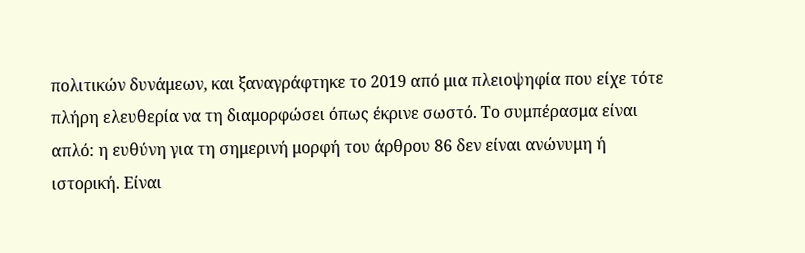πολιτικών δυνάμεων, και ξαναγράφτηκε το 2019 από μια πλειοψηφία που είχε τότε πλήρη ελευθερία να τη διαμορφώσει όπως έκρινε σωστό. Το συμπέρασμα είναι απλό: η ευθύνη για τη σημερινή μορφή του άρθρου 86 δεν είναι ανώνυμη ή ιστορική. Είναι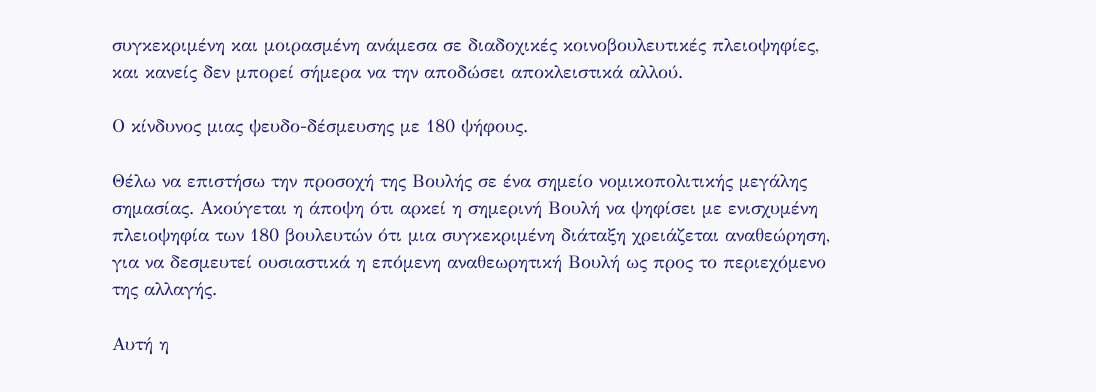συγκεκριμένη και μοιρασμένη ανάμεσα σε διαδοχικές κοινοβουλευτικές πλειοψηφίες, και κανείς δεν μπορεί σήμερα να την αποδώσει αποκλειστικά αλλού.

Ο κίνδυνος μιας ψευδο-δέσμευσης με 180 ψήφους.

Θέλω να επιστήσω την προσοχή της Βουλής σε ένα σημείο νομικοπολιτικής μεγάλης σημασίας. Ακούγεται η άποψη ότι αρκεί η σημερινή Βουλή να ψηφίσει με ενισχυμένη πλειοψηφία των 180 βουλευτών ότι μια συγκεκριμένη διάταξη χρειάζεται αναθεώρηση, για να δεσμευτεί ουσιαστικά η επόμενη αναθεωρητική Βουλή ως προς το περιεχόμενο της αλλαγής.

Αυτή η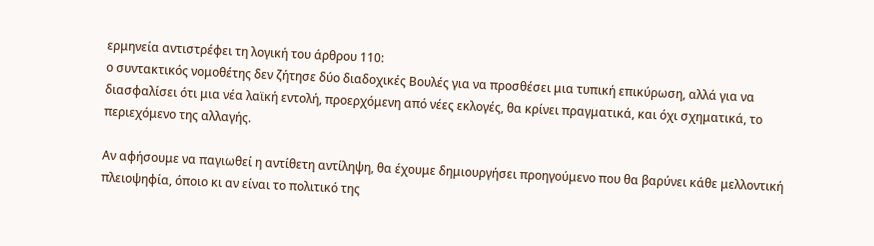ερμηνεία αντιστρέφει τη λογική του άρθρου 110:
ο συντακτικός νομοθέτης δεν ζήτησε δύο διαδοχικές Βουλές για να προσθέσει μια τυπική επικύρωση, αλλά για να διασφαλίσει ότι μια νέα λαϊκή εντολή, προερχόμενη από νέες εκλογές, θα κρίνει πραγματικά, και όχι σχηματικά, το περιεχόμενο της αλλαγής.

Αν αφήσουμε να παγιωθεί η αντίθετη αντίληψη, θα έχουμε δημιουργήσει προηγούμενο που θα βαρύνει κάθε μελλοντική πλειοψηφία, όποιο κι αν είναι το πολιτικό της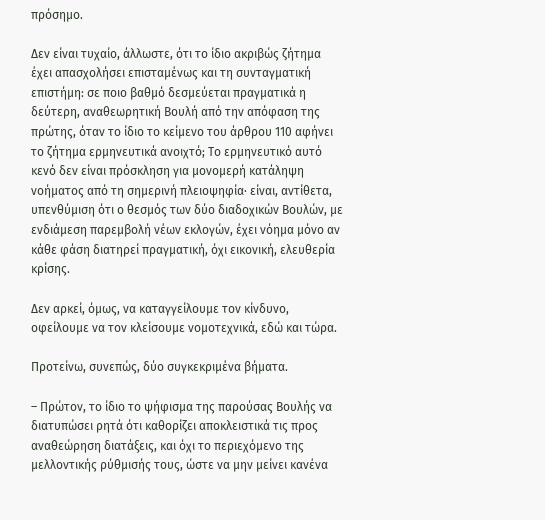πρόσημο.

Δεν είναι τυχαίο, άλλωστε, ότι το ίδιο ακριβώς ζήτημα έχει απασχολήσει επισταμένως και τη συνταγματική επιστήμη: σε ποιο βαθμό δεσμεύεται πραγματικά η δεύτερη, αναθεωρητική Βουλή από την απόφαση της πρώτης, όταν το ίδιο το κείμενο του άρθρου 110 αφήνει το ζήτημα ερμηνευτικά ανοιχτό; Το ερμηνευτικό αυτό κενό δεν είναι πρόσκληση για μονομερή κατάληψη νοήματος από τη σημερινή πλειοψηφία· είναι, αντίθετα, υπενθύμιση ότι ο θεσμός των δύο διαδοχικών Βουλών, με ενδιάμεση παρεμβολή νέων εκλογών, έχει νόημα μόνο αν κάθε φάση διατηρεί πραγματική, όχι εικονική, ελευθερία κρίσης.

Δεν αρκεί, όμως, να καταγγείλουμε τον κίνδυνο, οφείλουμε να τον κλείσουμε νομοτεχνικά, εδώ και τώρα.

Προτείνω, συνεπώς, δύο συγκεκριμένα βήματα.

– Πρώτον, το ίδιο το ψήφισμα της παρούσας Βουλής να διατυπώσει ρητά ότι καθορίζει αποκλειστικά τις προς αναθεώρηση διατάξεις, και όχι το περιεχόμενο της μελλοντικής ρύθμισής τους, ώστε να μην μείνει κανένα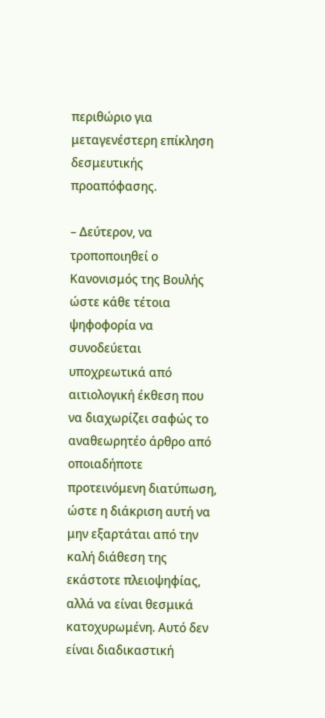περιθώριο για μεταγενέστερη επίκληση δεσμευτικής προαπόφασης.

– Δεύτερον, να τροποποιηθεί ο Κανονισμός της Βουλής ώστε κάθε τέτοια ψηφοφορία να συνοδεύεται υποχρεωτικά από αιτιολογική έκθεση που να διαχωρίζει σαφώς το αναθεωρητέο άρθρο από οποιαδήποτε προτεινόμενη διατύπωση, ώστε η διάκριση αυτή να μην εξαρτάται από την καλή διάθεση της εκάστοτε πλειοψηφίας, αλλά να είναι θεσμικά κατοχυρωμένη. Αυτό δεν είναι διαδικαστική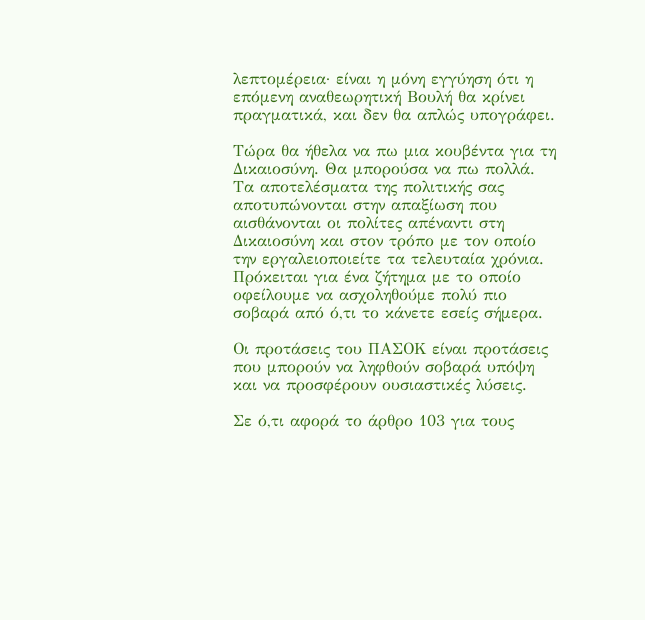λεπτομέρεια· είναι η μόνη εγγύηση ότι η επόμενη αναθεωρητική Βουλή θα κρίνει πραγματικά, και δεν θα απλώς υπογράφει.

Τώρα θα ήθελα να πω μια κουβέντα για τη Δικαιοσύνη. Θα μπορούσα να πω πολλά. Τα αποτελέσματα της πολιτικής σας αποτυπώνονται στην απαξίωση που αισθάνονται οι πολίτες απέναντι στη Δικαιοσύνη και στον τρόπο με τον οποίο την εργαλειοποιείτε τα τελευταία χρόνια. Πρόκειται για ένα ζήτημα με το οποίο οφείλουμε να ασχοληθούμε πολύ πιο σοβαρά από ό,τι το κάνετε εσείς σήμερα.

Οι προτάσεις του ΠΑΣΟΚ είναι προτάσεις που μπορούν να ληφθούν σοβαρά υπόψη και να προσφέρουν ουσιαστικές λύσεις.

Σε ό,τι αφορά το άρθρο 103 για τους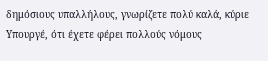δημόσιους υπαλλήλους, γνωρίζετε πολύ καλά, κύριε Υπουργέ, ότι έχετε φέρει πολλούς νόμους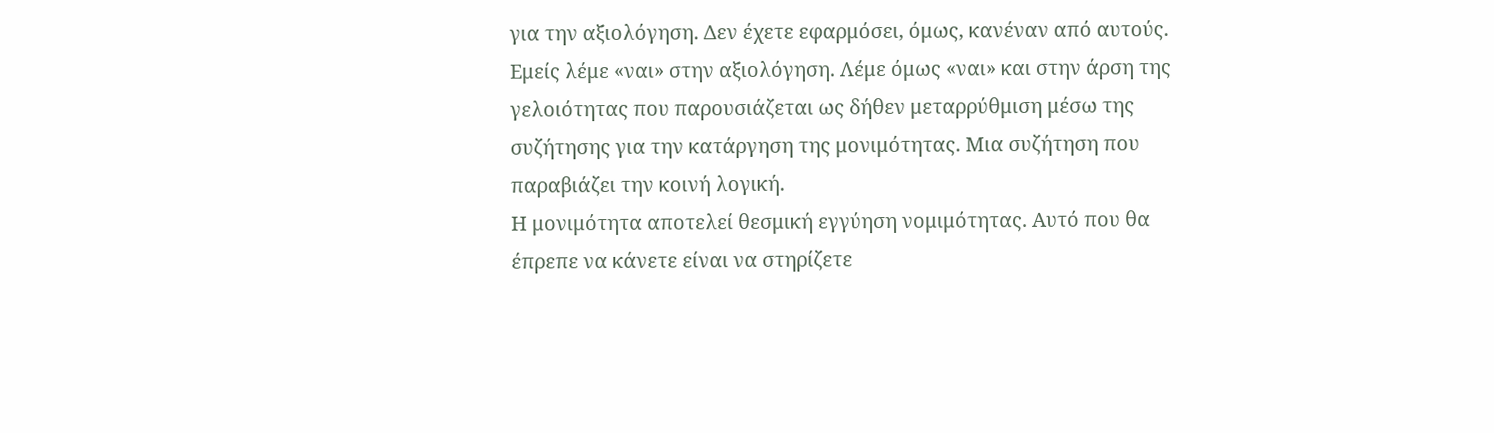για την αξιολόγηση. Δεν έχετε εφαρμόσει, όμως, κανέναν από αυτούς.
Εμείς λέμε «ναι» στην αξιολόγηση. Λέμε όμως «ναι» και στην άρση της γελοιότητας που παρουσιάζεται ως δήθεν μεταρρύθμιση μέσω της συζήτησης για την κατάργηση της μονιμότητας. Μια συζήτηση που παραβιάζει την κοινή λογική.
Η μονιμότητα αποτελεί θεσμική εγγύηση νομιμότητας. Αυτό που θα έπρεπε να κάνετε είναι να στηρίζετε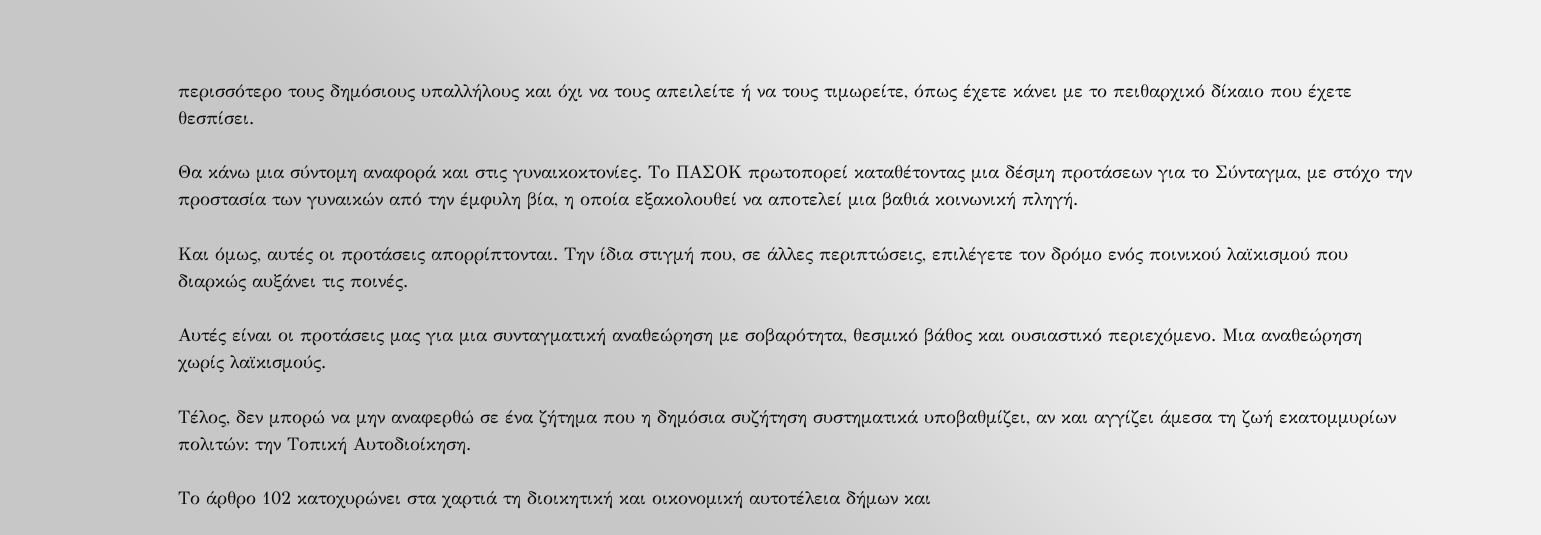περισσότερο τους δημόσιους υπαλλήλους και όχι να τους απειλείτε ή να τους τιμωρείτε, όπως έχετε κάνει με το πειθαρχικό δίκαιο που έχετε θεσπίσει.

Θα κάνω μια σύντομη αναφορά και στις γυναικοκτονίες. Το ΠΑΣΟΚ πρωτοπορεί καταθέτοντας μια δέσμη προτάσεων για το Σύνταγμα, με στόχο την προστασία των γυναικών από την έμφυλη βία, η οποία εξακολουθεί να αποτελεί μια βαθιά κοινωνική πληγή.

Και όμως, αυτές οι προτάσεις απορρίπτονται. Την ίδια στιγμή που, σε άλλες περιπτώσεις, επιλέγετε τον δρόμο ενός ποινικού λαϊκισμού που διαρκώς αυξάνει τις ποινές.

Αυτές είναι οι προτάσεις μας για μια συνταγματική αναθεώρηση με σοβαρότητα, θεσμικό βάθος και ουσιαστικό περιεχόμενο. Μια αναθεώρηση χωρίς λαϊκισμούς.

Τέλος, δεν μπορώ να μην αναφερθώ σε ένα ζήτημα που η δημόσια συζήτηση συστηματικά υποβαθμίζει, αν και αγγίζει άμεσα τη ζωή εκατομμυρίων πολιτών: την Τοπική Αυτοδιοίκηση.

Το άρθρο 102 κατοχυρώνει στα χαρτιά τη διοικητική και οικονομική αυτοτέλεια δήμων και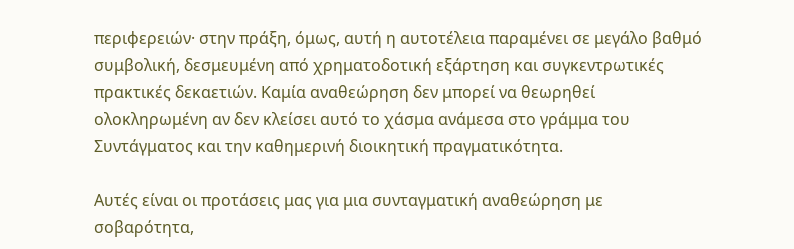περιφερειών· στην πράξη, όμως, αυτή η αυτοτέλεια παραμένει σε μεγάλο βαθμό συμβολική, δεσμευμένη από χρηματοδοτική εξάρτηση και συγκεντρωτικές πρακτικές δεκαετιών. Καμία αναθεώρηση δεν μπορεί να θεωρηθεί ολοκληρωμένη αν δεν κλείσει αυτό το χάσμα ανάμεσα στο γράμμα του Συντάγματος και την καθημερινή διοικητική πραγματικότητα.

Αυτές είναι οι προτάσεις μας για μια συνταγματική αναθεώρηση με σοβαρότητα,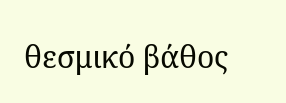θεσμικό βάθος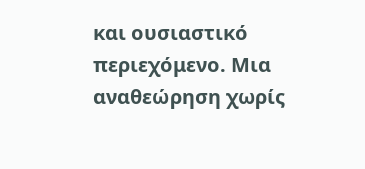και ουσιαστικό περιεχόμενο. Μια αναθεώρηση χωρίς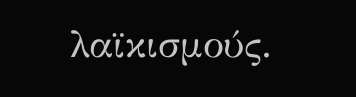λαϊκισμούς.